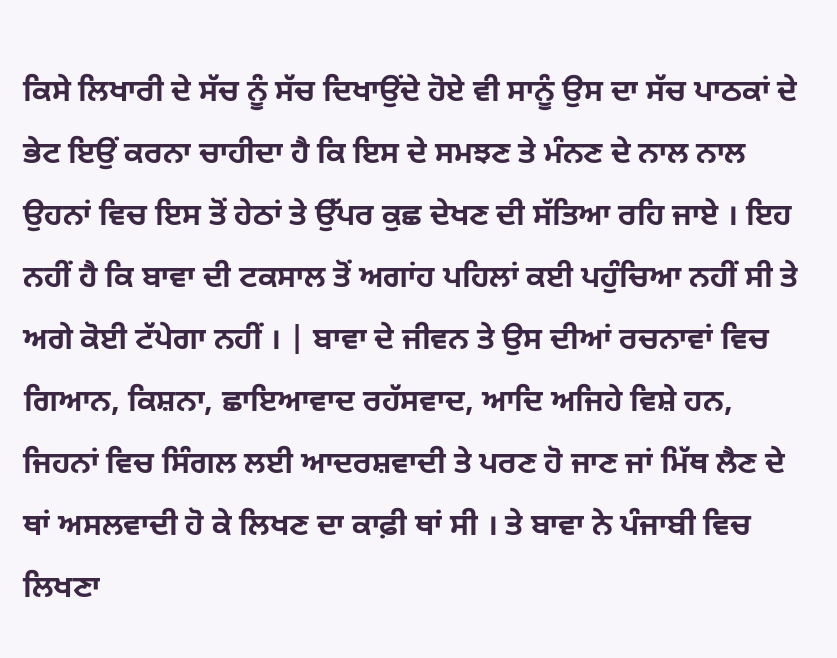ਕਿਸੇ ਲਿਖਾਰੀ ਦੇ ਸੱਚ ਨੂੰ ਸੱਚ ਦਿਖਾਉਂਦੇ ਹੋਏ ਵੀ ਸਾਨੂੰ ਉਸ ਦਾ ਸੱਚ ਪਾਠਕਾਂ ਦੇ ਭੇਟ ਇਉਂ ਕਰਨਾ ਚਾਹੀਦਾ ਹੈ ਕਿ ਇਸ ਦੇ ਸਮਝਣ ਤੇ ਮੰਨਣ ਦੇ ਨਾਲ ਨਾਲ ਉਹਨਾਂ ਵਿਚ ਇਸ ਤੋਂ ਹੇਠਾਂ ਤੇ ਉੱਪਰ ਕੁਛ ਦੇਖਣ ਦੀ ਸੱਤਿਆ ਰਹਿ ਜਾਏ । ਇਹ ਨਹੀਂ ਹੈ ਕਿ ਬਾਵਾ ਦੀ ਟਕਸਾਲ ਤੋਂ ਅਗਾਂਹ ਪਹਿਲਾਂ ਕਈ ਪਹੁੰਚਿਆ ਨਹੀਂ ਸੀ ਤੇ ਅਗੇ ਕੋਈ ਟੱਪੇਗਾ ਨਹੀਂ । | ਬਾਵਾ ਦੇ ਜੀਵਨ ਤੇ ਉਸ ਦੀਆਂ ਰਚਨਾਵਾਂ ਵਿਚ ਗਿਆਨ, ਕਿਸ਼ਨਾ, ਛਾਇਆਵਾਦ ਰਹੱਸਵਾਦ, ਆਦਿ ਅਜਿਹੇ ਵਿਸ਼ੇ ਹਨ, ਜਿਹਨਾਂ ਵਿਚ ਸਿੰਗਲ ਲਈ ਆਦਰਸ਼ਵਾਦੀ ਤੇ ਪਰਣ ਹੋ ਜਾਣ ਜਾਂ ਮਿੱਥ ਲੈਣ ਦੇ ਥਾਂ ਅਸਲਵਾਦੀ ਹੋ ਕੇ ਲਿਖਣ ਦਾ ਕਾਫ਼ੀ ਥਾਂ ਸੀ । ਤੇ ਬਾਵਾ ਨੇ ਪੰਜਾਬੀ ਵਿਚ ਲਿਖਣਾ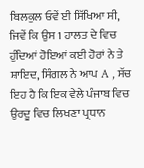ਬਿਲਕੁਲ ਓਵੇਂ ਈ ਸਿੱਖਿਆ ਸੀ, ਜਿਵੇਂ ਕਿ ਉਸ 1 ਹਾਲਤ ਦੇ ਵਿਚ ਹੁੰਦਿਆਂ ਹੋਇਆਂ ਕਈ ਹੋਰਾਂ ਨੇ ਤੇ ਸ਼ਾਇਦ, ਸਿੰਗਲ ਨੇ ਆਪ A , ਸੱਚ ਇਹ ਹੈ ਕਿ ਇਕ ਵੇਲੇ ਪੰਜਾਬ ਵਿਚ ਉਰਦੂ ਵਿਚ ਲਿਖਣਾ ਪ੍ਰਧਾਨ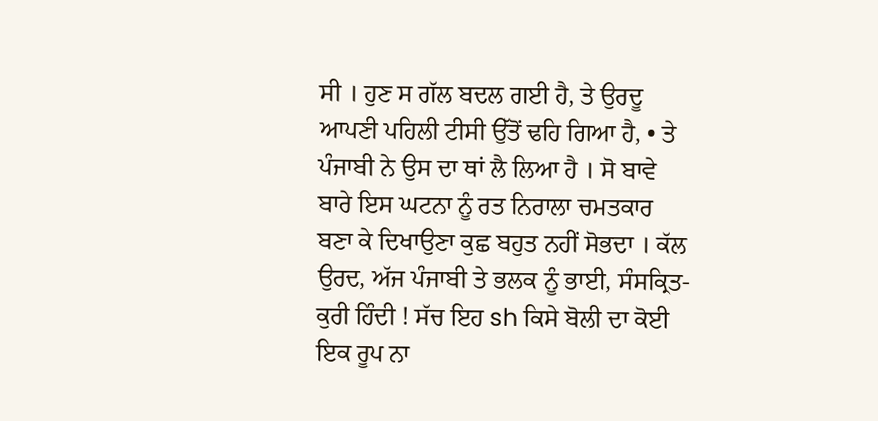ਸੀ । ਹੁਣ ਸ ਗੱਲ ਬਦਲ ਗਈ ਹੈ, ਤੇ ਉਰਦੂ ਆਪਣੀ ਪਹਿਲੀ ਟੀਸੀ ਉੱਤੋਂ ਢਹਿ ਗਿਆ ਹੈ, • ਤੇ ਪੰਜਾਬੀ ਨੇ ਉਸ ਦਾ ਥਾਂ ਲੈ ਲਿਆ ਹੈ । ਸੋ ਬਾਵੇ ਬਾਰੇ ਇਸ ਘਟਨਾ ਨੂੰ ਰਤ ਨਿਰਾਲਾ ਚਮਤਕਾਰ ਬਣਾ ਕੇ ਦਿਖਾਉਣਾ ਕੁਛ ਬਹੁਤ ਨਹੀਂ ਸੋਭਦਾ । ਕੱਲ ਉਰਦ, ਅੱਜ ਪੰਜਾਬੀ ਤੇ ਭਲਕ ਨੂੰ ਭਾਈ, ਸੰਸਕ੍ਰਿਤ-ਕੁਰੀ ਹਿੰਦੀ ! ਸੱਚ ਇਹ sh ਕਿਸੇ ਬੋਲੀ ਦਾ ਕੋਈ ਇਕ ਰੂਪ ਨਾ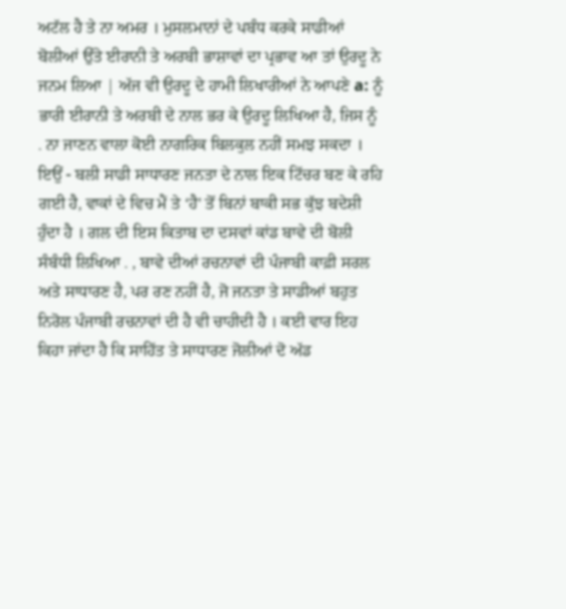ਅਟੱਲ ਹੈ ਤੇ ਨਾ ਅਮਰ । ਮੁਸਲਮਾਨਾਂ ਦੇ ਪਬੰਧ ਕਰਕੇ ਸਾਡੀਆਂ ਬੋਲੀਆਂ ਉੱਤੇ ਈਰਾਨੀ ਤੇ ਅਰਬੀ ਭਾਸ਼ਾਵਾਂ ਦਾ ਪ੍ਰਭਾਵ ਆ ਤਾਂ ਉਰਦੂ ਨੇ ਜਨਮ ਲਿਆ | ਅੱਜ ਵੀ ਉਰਦੂ ਦੇ ਹਾਮੀ ਲਿਖਾਰੀਆਂ ਨੇ ਆਪਣੇ a: ਨੂੰ ਭਾਰੀ ਈਰਾਨੀ ਤੇ ਅਰਬੀ ਦੇ ਨਾਲ ਭਰ ਕੇ ਉਰਦੂ ਲਿਖਿਆ ਹੈ, ਜਿਸ ਨੂੰ . ਨਾ ਜਾਣਨ ਵਾਲਾ ਕੋਈ ਨਾਗਰਿਕ ਬਿਲਕੁਲ ਨਹੀਂ ਸਮਝ ਸਕਦਾ । ਇਉਂ - ਬਲੀ ਸਾਡੀ ਸਾਧਾਰਣ ਜਨਤਾ ਦੇ ਨਾਲ ਇਕ ਟਿੱਚਰ ਬਣ ਕੇ ਰਹਿ ਗਈ ਹੈ, ਵਾਕਾਂ ਦੇ ਵਿਚ ਮੈਂ ਤੇ ‘ਹੈ' ਤੋਂ ਬਿਨਾਂ ਬਾਕੀ ਸਭ ਕੁੱਝ ਬਦੇਸ਼ੀ ਹੁੰਦਾ ਹੈ । ਗਲ ਦੀ ਇਸ ਕਿਤਾਬ ਦਾ ਦਸਵਾਂ ਕਾਂਡ ਬਾਵੇ ਦੀ ਬੋਲੀ ਸੰਬੰਧੀ ਲਿਖਿਆ . , ਬਾਵੇ ਦੀਆਂ ਰਚਨਾਵਾਂ ਦੀ ਪੰਜਾਬੀ ਕਾਫ਼ੀ ਸਰਲ ਅਤੇ ਸਾਧਾਰਣ ਹੈ, ਪਰ ਰਣ ਨਹੀਂ ਹੈ, ਜੋ ਜਨਤਾ ਤੇ ਸਾਡੀਆਂ ਬਹੁਤ ਨਿਰੋਲ ਪੰਜਾਬੀ ਰਚਨਾਵਾਂ ਦੀ ਹੈ ਵੀ ਚਾਹੀਦੀ ਹੈ । ਕਈ ਵਾਰ ਇਹ ਕਿਹਾ ਜਾਂਦਾ ਹੈ ਕਿ ਸਾਹਿੱਤ ਤੇ ਸਾਧਾਰਣ ਜੋਲੀਆਂ ਦੋ ਅੱਡ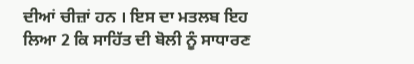ਦੀਆਂ ਚੀਜ਼ਾਂ ਹਨ । ਇਸ ਦਾ ਮਤਲਬ ਇਹ ਲਿਆ 2 ਕਿ ਸਾਹਿੱਤ ਦੀ ਬੋਲੀ ਨੂੰ ਸਾਧਾਰਣ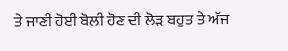ਤੇ ਜਾਣੀ ਹੋਈ ਬੋਲੀ ਹੋਣ ਦੀ ਲੋੜ ਬਹੁਤ ਤੇ ਅੱਜ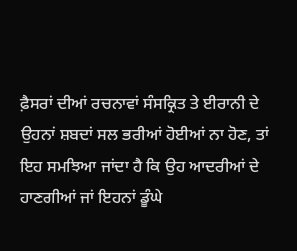ਫ਼ੈਸਰਾਂ ਦੀਆਂ ਰਚਨਾਵਾਂ ਸੰਸਕ੍ਰਿਤ ਤੇ ਈਰਾਨੀ ਦੇ ਉਹਨਾਂ ਸ਼ਬਦਾਂ ਸਲ ਭਰੀਆਂ ਹੋਈਆਂ ਨਾ ਹੋਣ, ਤਾਂ ਇਹ ਸਮਝਿਆ ਜਾਂਦਾ ਹੈ ਕਿ ਉਹ ਆਦਰੀਆਂ ਦੇ ਹਾਣਗੀਆਂ ਜਾਂ ਇਹਨਾਂ ਡੂੰਘੇ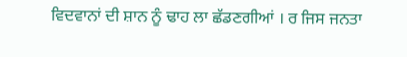ਵਿਦਵਾਨਾਂ ਦੀ ਸ਼ਾਨ ਨੂੰ ਢਾਹ ਲਾ ਛੱਡਣਗੀਆਂ । ਰ ਜਿਸ ਜਨਤਾ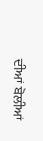ਦੀਆਂ ਬੋਲੀਆਂ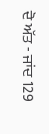ਦੋ ਅੱਤ - ਜਾਂਦ 129